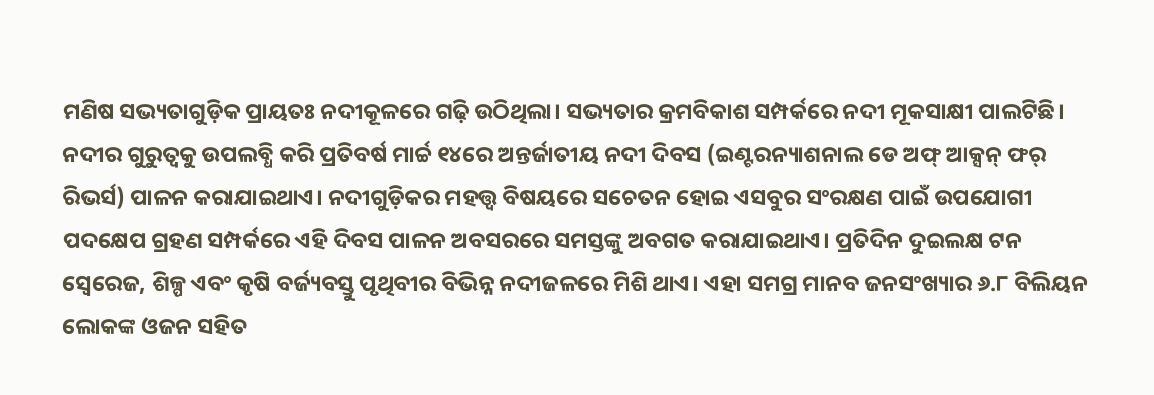ମଣିଷ ସଭ୍ୟତାଗୁଡ଼ିକ ପ୍ରାୟତଃ ନଦୀକୂଳରେ ଗଢ଼ି ଉଠିଥିଲା। ସଭ୍ୟତାର କ୍ରମବିକାଶ ସମ୍ପର୍କରେ ନଦୀ ମୂକସାକ୍ଷୀ ପାଲଟିଛି। ନଦୀର ଗୁରୁତ୍ୱକୁ ଉପଲବ୍ଧି କରି ପ୍ରତିବର୍ଷ ମାର୍ଚ୍ଚ ୧୪ରେ ଅନ୍ତର୍ଜାତୀୟ ନଦୀ ଦିବସ (ଇଣ୍ଟରନ୍ୟାଶନାଲ ଡେ ଅଫ୍ ଆକ୍ସନ୍ ଫର୍ ରିଭର୍ସ) ପାଳନ କରାଯାଇଥାଏ। ନଦୀଗୁଡ଼ିକର ମହତ୍ତ୍ୱ ବିଷୟରେ ସଚେତନ ହୋଇ ଏସବୁର ସଂରକ୍ଷଣ ପାଇଁ ଉପଯୋଗୀ ପଦକ୍ଷେପ ଗ୍ରହଣ ସମ୍ପର୍କରେ ଏହି ଦିବସ ପାଳନ ଅବସରରେ ସମସ୍ତଙ୍କୁ ଅବଗତ କରାଯାଇଥାଏ। ପ୍ରତିଦିନ ଦୁଇଲକ୍ଷ ଟନ ସ୍ବେରେଜ, ଶିଳ୍ପ ଏବଂ କୃଷି ବର୍ଜ୍ୟବସ୍ତୁ ପୃଥିବୀର ବିଭିନ୍ନ ନଦୀଜଳରେ ମିଶି ଥାଏ। ଏହା ସମଗ୍ର ମାନବ ଜନସଂଖ୍ୟାର ୬.୮ ବିଲିୟନ ଲୋକଙ୍କ ଓଜନ ସହିତ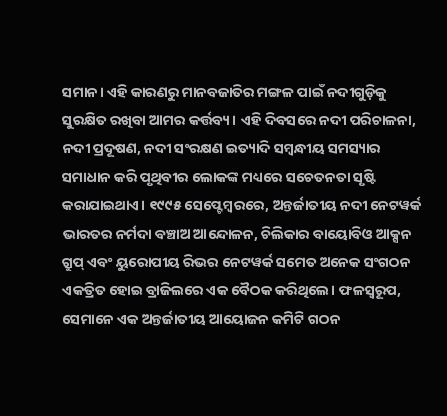ସମାନ। ଏହି କାରଣରୁ ମାନବଜାତିର ମଙ୍ଗଳ ପାଇଁ ନଦୀଗୁଡ଼ିକୁ ସୁରକ୍ଷିତ ରଖିବା ଆମର କର୍ତ୍ତବ୍ୟ। ଏହି ଦିବସରେ ନଦୀ ପରିଚାଳନା, ନଦୀ ପ୍ରଦୂଷଣ, ନଦୀ ସଂରକ୍ଷଣ ଇତ୍ୟାଦି ସମ୍ବନ୍ଧୀୟ ସମସ୍ୟାର ସମାଧାନ କରି ପୃଥିବୀର ଲୋକଙ୍କ ମଧ୍ୟରେ ସଚେତନତା ସୃଷ୍ଟି କରାଯାଇଥାଏ। ୧୯୯୫ ସେପ୍ଟେମ୍ବରରେ, ଅନ୍ତର୍ଜାତୀୟ ନଦୀ ନେଟୱର୍କ ଭାରତର ନର୍ମଦା ବଞ୍ଚାଅ ଆନ୍ଦୋଳନ, ଚିଲିକାର ବାୟୋବିଓ ଆକ୍ସନ ଗ୍ରୁପ୍ ଏବଂ ୟୁରୋପୀୟ ରିଭର ନେଟୱର୍କ ସମେତ ଅନେକ ସଂଗଠନ ଏକତ୍ରିତ ହୋଇ ବ୍ରାଜିଲରେ ଏକ ବୈଠକ କରିଥିଲେ। ଫଳସ୍ବରୂପ, ସେମାନେ ଏକ ଅନ୍ତର୍ଜାତୀୟ ଆୟୋଜନ କମିଟି ଗଠନ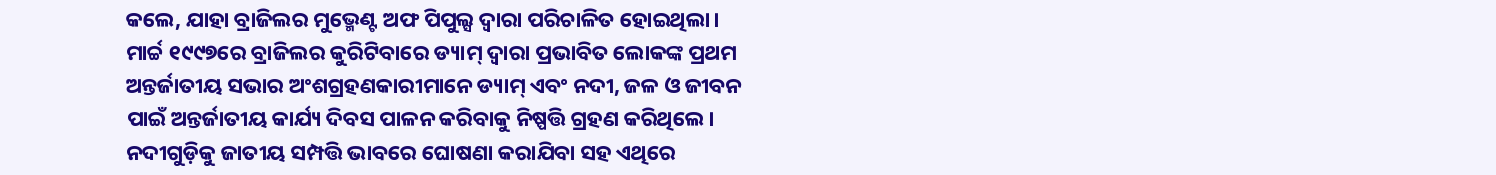କଲେ, ଯାହା ବ୍ରାଜିଲର ମୁଭ୍ମେଣ୍ଟ ଅଫ ପିପୁଲ୍ସ ଦ୍ୱାରା ପରିଚାଳିତ ହୋଇଥିଲା।
ମାର୍ଚ୍ଚ ୧୯୯୭ରେ ବ୍ରାଜିଲର କୁରିଟିବାରେ ଡ୍ୟାମ୍ ଦ୍ୱାରା ପ୍ରଭାବିତ ଲୋକଙ୍କ ପ୍ରଥମ ଅନ୍ତର୍ଜାତୀୟ ସଭାର ଅଂଶଗ୍ରହଣକାରୀମାନେ ଡ୍ୟାମ୍ ଏବଂ ନଦୀ, ଜଳ ଓ ଜୀବନ ପାଇଁ ଅନ୍ତର୍ଜାତୀୟ କାର୍ଯ୍ୟ ଦିବସ ପାଳନ କରିବାକୁ ନିଷ୍ପତ୍ତି ଗ୍ରହଣ କରିଥିଲେ। ନଦୀଗୁଡ଼ିକୁ ଜାତୀୟ ସମ୍ପତ୍ତି ଭାବରେ ଘୋଷଣା କରାଯିବା ସହ ଏଥିରେ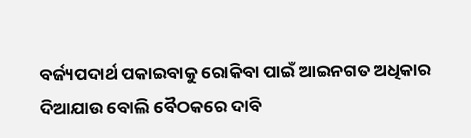ବର୍ଜ୍ୟପଦାର୍ଥ ପକାଇବାକୁ ରୋକିବା ପାଇଁ ଆଇନଗତ ଅଧିକାର ଦିଆଯାଉ ବୋଲି ବୈଠକରେ ଦାବି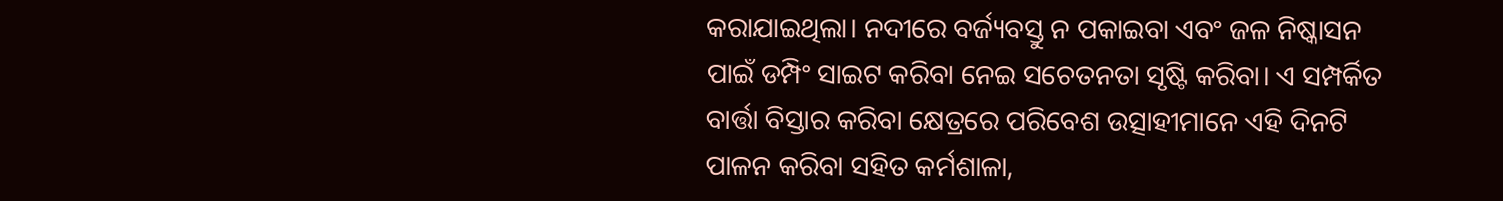କରାଯାଇଥିଲା। ନଦୀରେ ବର୍ଜ୍ୟବସ୍ତୁ ନ ପକାଇବା ଏବଂ ଜଳ ନିଷ୍କାସନ ପାଇଁ ଡମ୍ପିଂ ସାଇଟ କରିବା ନେଇ ସଚେତନତା ସୃଷ୍ଟି କରିବା। ଏ ସମ୍ପର୍କିତ ବାର୍ତ୍ତା ବିସ୍ତାର କରିବା କ୍ଷେତ୍ରରେ ପରିବେଶ ଉତ୍ସାହୀମାନେ ଏହି ଦିନଟି ପାଳନ କରିବା ସହିତ କର୍ମଶାଳା,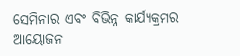ସେମିନାର ଏବଂ ବିଭିନ୍ନ କାର୍ଯ୍ୟକ୍ରମର ଆୟୋଜନ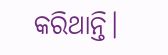କରିଥାନ୍ତି।